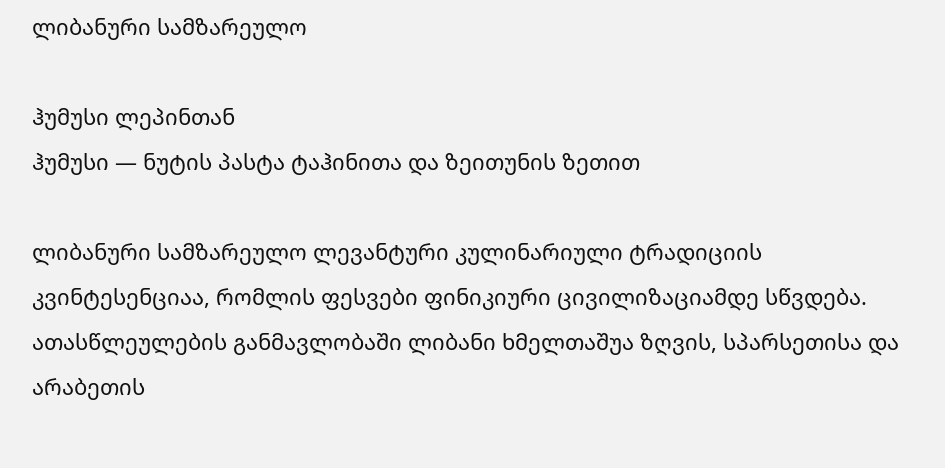ლიბანური სამზარეულო

ჰუმუსი ლეპინთან
ჰუმუსი — ნუტის პასტა ტაჰინითა და ზეითუნის ზეთით

ლიბანური სამზარეულო ლევანტური კულინარიული ტრადიციის კვინტესენციაა, რომლის ფესვები ფინიკიური ცივილიზაციამდე სწვდება. ათასწლეულების განმავლობაში ლიბანი ხმელთაშუა ზღვის, სპარსეთისა და არაბეთის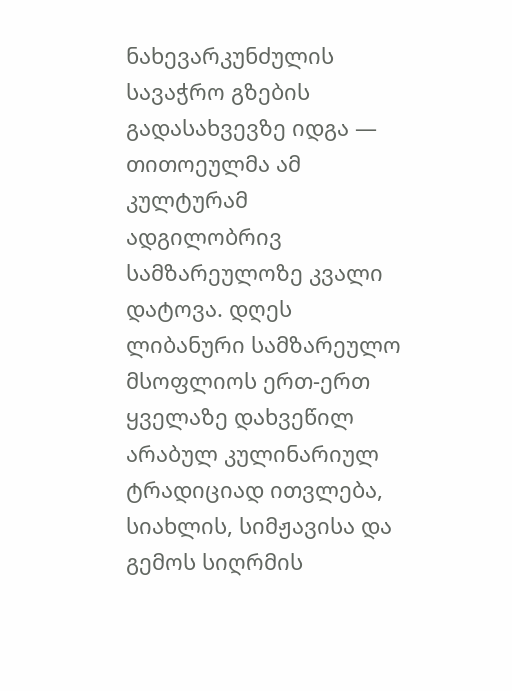ნახევარკუნძულის სავაჭრო გზების გადასახვევზე იდგა — თითოეულმა ამ კულტურამ ადგილობრივ სამზარეულოზე კვალი დატოვა. დღეს ლიბანური სამზარეულო მსოფლიოს ერთ-ერთ ყველაზე დახვეწილ არაბულ კულინარიულ ტრადიციად ითვლება, სიახლის, სიმჟავისა და გემოს სიღრმის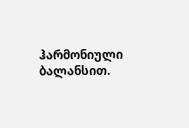ჰარმონიული ბალანსით.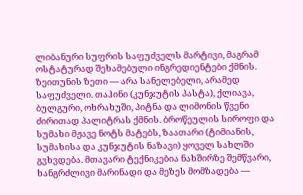ლიბანური სუფრის საფუძველს მარტივი, მაგრამ ოსტატურად შეხამებული ინგრედიენტები ქმნის. ზეითუნის ზეთი — არა სანელებელი, არამედ საფუძველი. თაჰინი (კუნჯუტის პასტა), ქლიავა, ბულგური, ოხრახუში, პიტნა და ლიმონის წვენი ძირითად პალიტრას ქმნის. ბროწეულის სიროფი და სუმახი მჟავე ნოტს მატებს, ზაათარი (ტიმიანის, სუმახისა და კუნჯუტის ნაზავი) ყოველ სახლში გვხვდება. მთავარი ტექნიკებია ნახშირზე შემწვარი, ხანგრძლივი მარინადი და მეზეს მომზადება —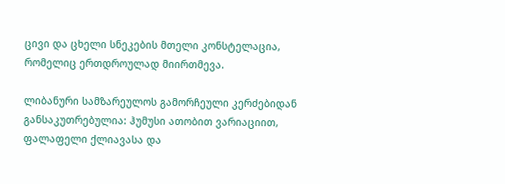ცივი და ცხელი სნეკების მთელი კონსტელაცია, რომელიც ერთდროულად მიირთმევა.

ლიბანური სამზარეულოს გამორჩეული კერძებიდან განსაკუთრებულია: ჰუმუსი ათობით ვარიაციით, ფალაფელი ქლიავასა და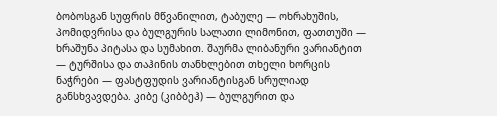ბობოსგან სუფრის მწვანილით, ტაბულე — ოხრახუშის, პომიდვრისა და ბულგურის სალათი ლიმონით, ფათთუში — ხრაშუნა პიტასა და სუმახით. შაურმა ლიბანური ვარიანტით — ტურშისა და თაჰინის თანხლებით თხელი ხორცის ნაჭრები — ფასტფუდის ვარიანტისგან სრულიად განსხვავდება. კიბე (კიბბეჰ) — ბულგურით და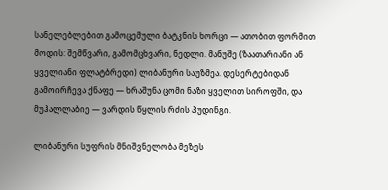სანელებლებით გამოცემული ბატკნის ხორცი — ათობით ფორმით მოდის: შემწვარი, გამომცხვარი, ნედლი. მანუშე (ზაათარიანი ან ყველიანი ფლატბრედი) ლიბანური საუზმეა. დესერტებიდან გამოირჩევა ქნაფე — ხრაშუნა ცომი ნაზი ყველით სიროფში, და მუჰალლაბიე — ვარდის წყლის რძის პუდინგი.

ლიბანური სუფრის მნიშვნელობა მეზეს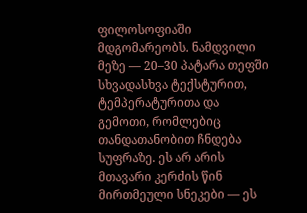ფილოსოფიაში მდგომარეობს. ნამდვილი მეზე — 20–30 პატარა თეფში სხვადასხვა ტექსტურით, ტემპერატურითა და გემოთი, რომლებიც თანდათანობით ჩნდება სუფრაზე. ეს არ არის მთავარი კერძის წინ მირთმეული სნეკები — ეს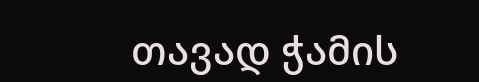თავად ჭამის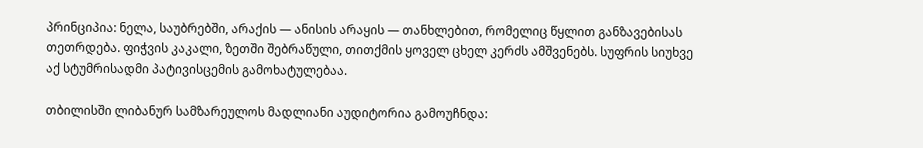პრინციპია: ნელა, საუბრებში, არაქის — ანისის არაყის — თანხლებით, რომელიც წყლით განზავებისას თეთრდება. ფიჭვის კაკალი, ზეთში შებრაწული, თითქმის ყოველ ცხელ კერძს ამშვენებს. სუფრის სიუხვე აქ სტუმრისადმი პატივისცემის გამოხატულებაა.

თბილისში ლიბანურ სამზარეულოს მადლიანი აუდიტორია გამოუჩნდა: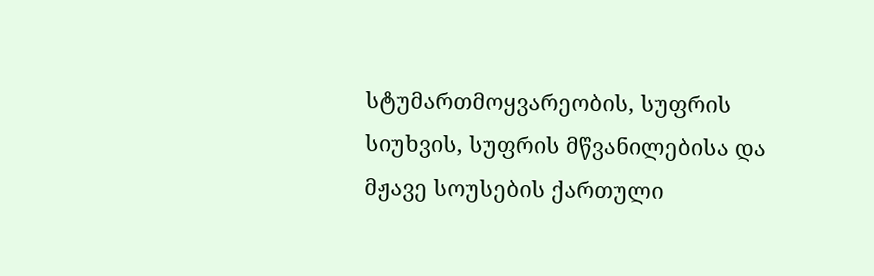სტუმართმოყვარეობის, სუფრის სიუხვის, სუფრის მწვანილებისა და მჟავე სოუსების ქართული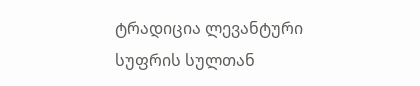ტრადიცია ლევანტური სუფრის სულთან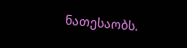ნათესაობს.